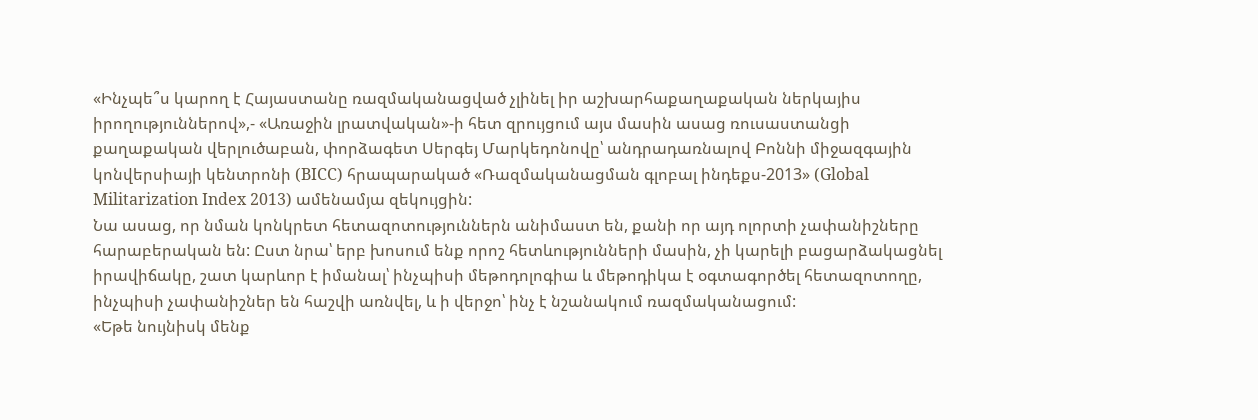«Ինչպե՞ս կարող է Հայաստանը ռազմականացված չլինել իր աշխարհաքաղաքական ներկայիս իրողություններով»,- «Առաջին լրատվական»-ի հետ զրույցում այս մասին ասաց ռուսաստանցի քաղաքական վերլուծաբան, փորձագետ Սերգեյ Մարկեդոնովը՝ անդրադառնալով Բոննի միջազգային կոնվերսիայի կենտրոնի (BICC) հրապարակած «Ռազմականացման գլոբալ ինդեքս-2013» (Global Militarization Index 2013) ամենամյա զեկույցին:
Նա ասաց, որ նման կոնկրետ հետազոտություններն անիմաստ են, քանի որ այդ ոլորտի չափանիշները հարաբերական են: Ըստ նրա՝ երբ խոսում ենք որոշ հետևությունների մասին, չի կարելի բացարձակացնել իրավիճակը, շատ կարևոր է իմանալ՝ ինչպիսի մեթոդոլոգիա և մեթոդիկա է օգտագործել հետազոտողը, ինչպիսի չափանիշներ են հաշվի առնվել, և ի վերջո՝ ինչ է նշանակում ռազմականացում:
«Եթե նույնիսկ մենք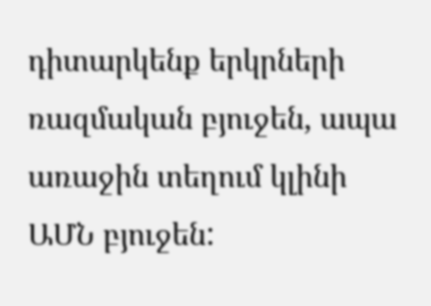դիտարկենք երկրների ռազմական բյուջեն, ապա առաջին տեղում կլինի ԱՄՆ բյուջեն: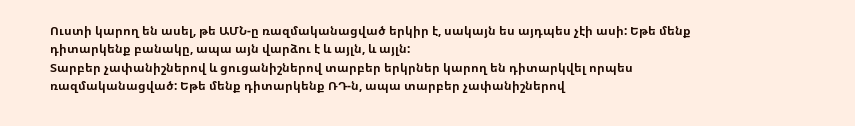Ուստի կարող են ասել, թե ԱՄՆ-ը ռազմականացված երկիր է, սակայն ես այդպես չէի ասի: Եթե մենք դիտարկենք բանակը, ապա այն վարձու է և այլն, և այլն:
Տարբեր չափանիշներով և ցուցանիշներով տարբեր երկրներ կարող են դիտարկվել որպես ռազմականացված: Եթե մենք դիտարկենք ՌԴ-ն, ապա տարբեր չափանիշներով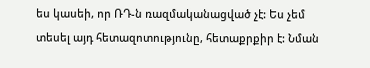ես կասեի, որ ՌԴ-ն ռազմականացված չէ: Ես չեմ տեսել այդ հետազոտությունը, հետաքրքիր է: Նման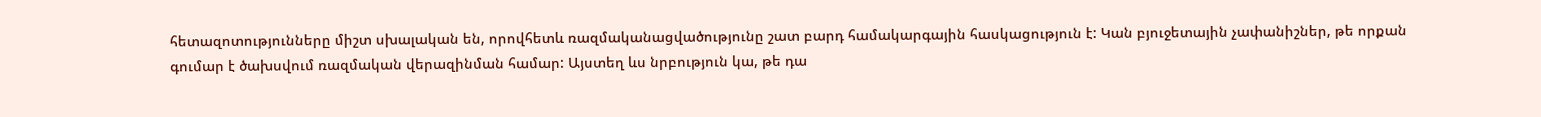հետազոտությունները միշտ սխալական են, որովհետև ռազմականացվածությունը շատ բարդ համակարգային հասկացություն է: Կան բյուջետային չափանիշներ, թե որքան գումար է ծախսվում ռազմական վերազինման համար: Այստեղ ևս նրբություն կա, թե դա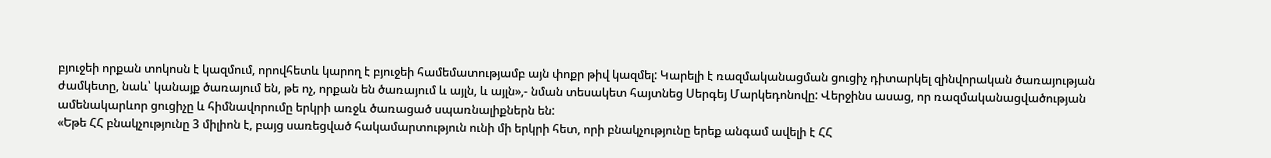բյուջեի որքան տոկոսն է կազմում, որովհետև կարող է բյուջեի համեմատությամբ այն փոքր թիվ կազմել: Կարելի է ռազմականացման ցուցիչ դիտարկել զինվորական ծառայության ժամկետը, նաև՝ կանայք ծառայում են, թե ոչ, որքան են ծառայում և այլն, և այլն»,- նման տեսակետ հայտնեց Սերգեյ Մարկեդոնովը: Վերջինս ասաց, որ ռազմականացվածության ամենակարևոր ցուցիչը և հիմնավորումը երկրի առջև ծառացած սպառնալիքներն են:
«Եթե ՀՀ բնակչությունը 3 միլիոն է, բայց սառեցված հակամարտություն ունի մի երկրի հետ, որի բնակչությունը երեք անգամ ավելի է ՀՀ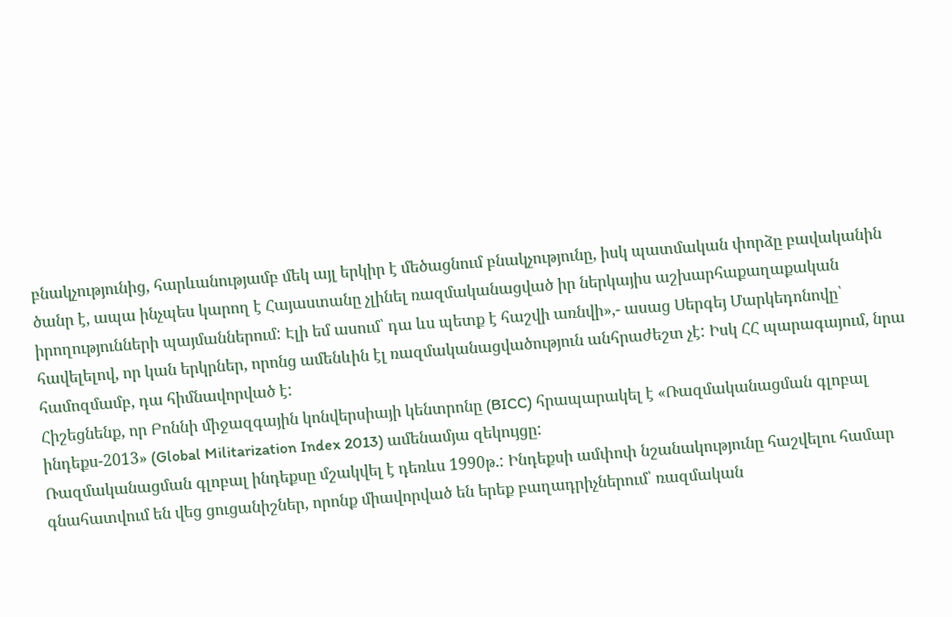բնակչությունից, հարևանությամբ մեկ այլ երկիր է մեծացնում բնակչությունը, իսկ պատմական փորձը բավականին ծանր է, ապա ինչպես կարող է Հայաստանը չլինել ռազմականացված իր ներկայիս աշխարհաքաղաքական իրողությունների պայմաններում: Էլի եմ ասում՝ դա ևս պետք է հաշվի առնվի»,- ասաց Սերգեյ Մարկեդոնովը՝ հավելելով, որ կան երկրներ, որոնց ամենևին էլ ռազմականացվածություն անհրաժեշտ չէ: Իսկ ՀՀ պարագայում, նրա համոզմամբ, դա հիմնավորված է:
Հիշեցնենք, որ Բոննի միջազգային կոնվերսիայի կենտրոնը (BICC) հրապարակել է «Ռազմականացման գլոբալ ինդեքս-2013» (Global Militarization Index 2013) ամենամյա զեկույցը:
Ռազմականացման գլոբալ ինդեքսը մշակվել է դեռևս 1990թ.: Ինդեքսի ամփոփ նշանակությունը հաշվելու համար գնահատվում են վեց ցուցանիշներ, որոնք միավորված են երեք բաղադրիչներում՝ ռազմական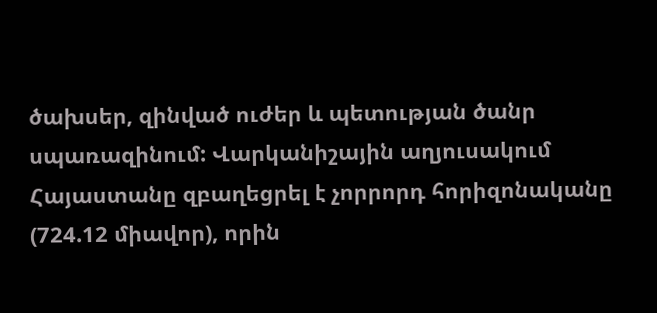ծախսեր, զինված ուժեր և պետության ծանր սպառազինում: Վարկանիշային աղյուսակում Հայաստանը զբաղեցրել է չորրորդ հորիզոնականը (724.12 միավոր), որին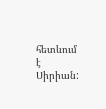հետևում է Սիրիան: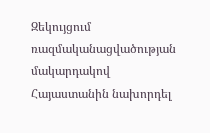Զեկույցում ռազմականացվածության մակարդակով Հայաստանին նախորդել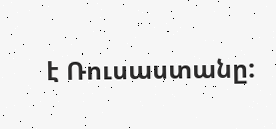է Ռուսաստանը: